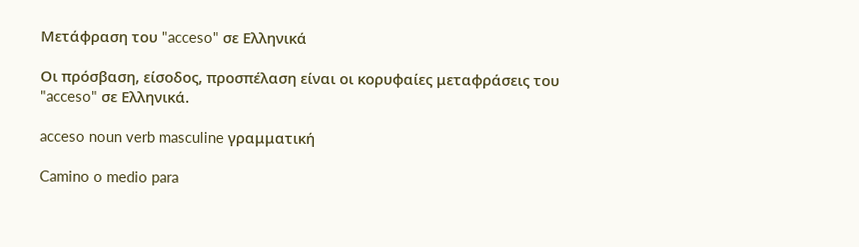Μετάφραση του "acceso" σε Ελληνικά

Οι πρόσβαση, είσοδος, προσπέλαση είναι οι κορυφαίες μεταφράσεις του "acceso" σε Ελληνικά.

acceso noun verb masculine γραμματική

Camino o medio para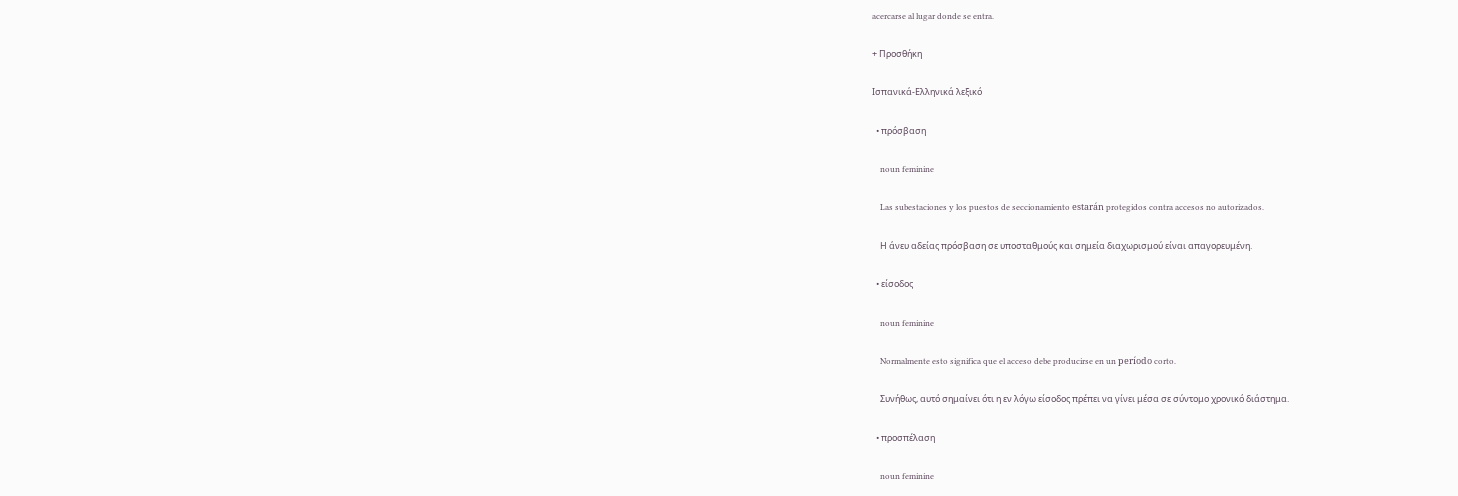acercarse al lugar donde se entra.

+ Προσθήκη

Ισπανικά-Ελληνικά λεξικό

  • πρόσβαση

    noun feminine

    Las subestaciones y los puestos de seccionamiento estarán protegidos contra accesos no autorizados.

    Η άνευ αδείας πρόσβαση σε υποσταθμούς και σημεία διαχωρισμού είναι απαγορευμένη.

  • είσοδος

    noun feminine

    Normalmente esto significa que el acceso debe producirse en un período corto.

    Συνήθως, αυτό σημαίνει ότι η εν λόγω είσοδος πρέπει να γίνει μέσα σε σύντομο χρονικό διάστημα.

  • προσπέλαση

    noun feminine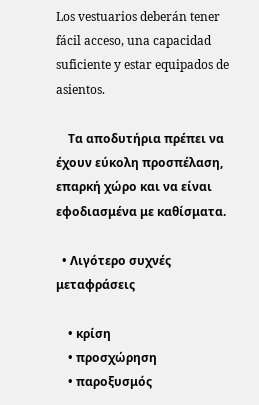Los vestuarios deberán tener fácil acceso, una capacidad suficiente y estar equipados de asientos.

    Τα αποδυτήρια πρέπει να έχουν εύκολη προσπέλαση, επαρκή χώρο και να είναι εφοδιασμένα με καθίσματα.

  • Λιγότερο συχνές μεταφράσεις

    • κρίση
    • προσχώρηση
    • παροξυσμός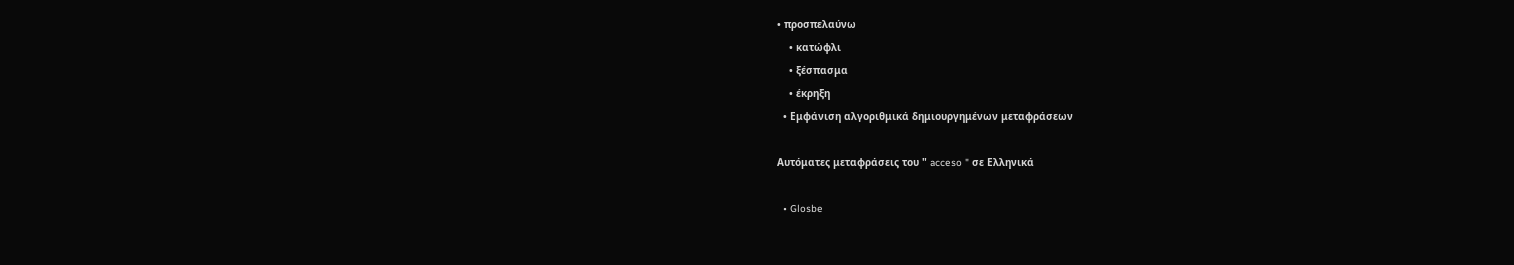• προσπελαύνω
    • κατώφλι
    • ξέσπασμα
    • έκρηξη
  • Εμφάνιση αλγοριθμικά δημιουργημένων μεταφράσεων

Αυτόματες μεταφράσεις του " acceso " σε Ελληνικά

  • Glosbe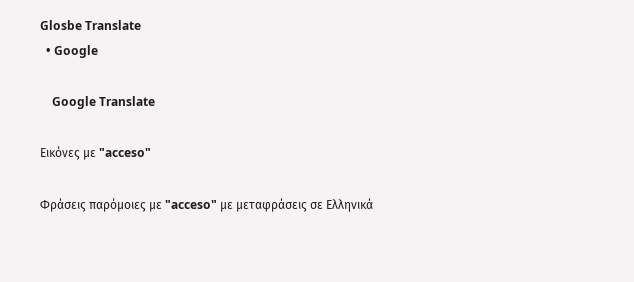Glosbe Translate
  • Google

    Google Translate

Εικόνες με "acceso"

Φράσεις παρόμοιες με "acceso" με μεταφράσεις σε Ελληνικά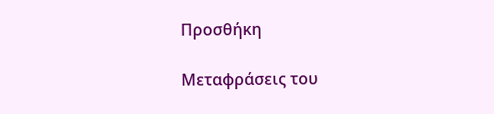Προσθήκη

Μεταφράσεις του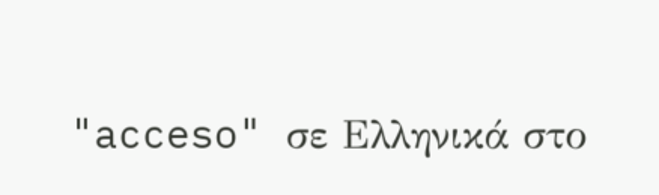"acceso" σε Ελληνικά στο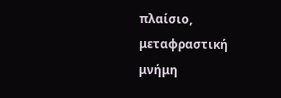πλαίσιο, μεταφραστική μνήμη